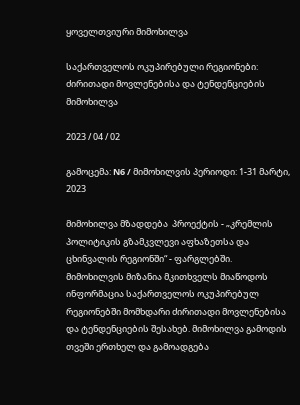ყოველთვიური მიმოხილვა

საქართველოს ოკუპირებული რეგიონები: ძირითადი მოვლენებისა და ტენდენციების მიმოხილვა

2023 / 04 / 02

გამოცემა: N6 / მიმოხილვის პერიოდი: 1-31 მარტი, 2023

მიმოხილვა მზადდება  პროექტის - „კრემლის პოლიტიკის გზამკვლევი აფხაზეთსა და ცხინვალის რეგიონში“ - ფარგლებში. მიმოხილვის მიზანია მკითხველს მიაწოდოს ინფორმაცია საქართველოს ოკუპირებულ რეგიონებში მომხდარი ძირითადი მოვლენებისა და ტენდენციების შესახებ. მიმოხილვა გამოდის თვეში ერთხელ და გამოადგება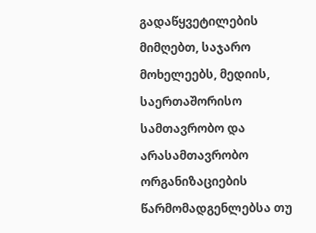გადაწყვეტილების მიმღებთ, საჯარო მოხელეებს, მედიის, საერთაშორისო სამთავრობო და არასამთავრობო ორგანიზაციების წარმომადგენლებსა თუ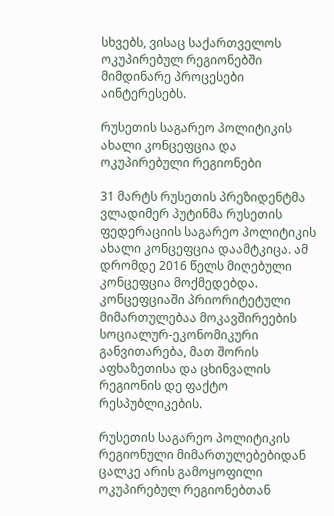სხვებს, ვისაც საქართველოს ოკუპირებულ რეგიონებში მიმდინარე პროცესები აინტერესებს.

რუსეთის საგარეო პოლიტიკის ახალი კონცეფცია და ოკუპირებული რეგიონები

31 მარტს რუსეთის პრეზიდენტმა ვლადიმერ პუტინმა რუსეთის ფედერაციის საგარეო პოლიტიკის ახალი კონცეფცია დაამტკიცა. ამ დრომდე 2016 წელს მიღებული კონცეფცია მოქმედებდა. კონცეფციაში პრიორიტეტული მიმართულებაა მოკავშირეების სოციალურ-ეკონომიკური განვითარება, მათ შორის აფხაზეთისა და ცხინვალის რეგიონის დე ფაქტო რესპუბლიკების.

რუსეთის საგარეო პოლიტიკის რეგიონული მიმართულებებიდან ცალკე არის გამოყოფილი ოკუპირებულ რეგიონებთან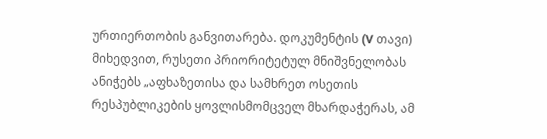ურთიერთობის განვითარება. დოკუმენტის (V თავი) მიხედვით, რუსეთი პრიორიტეტულ მნიშვნელობას ანიჭებს „აფხაზეთისა და სამხრეთ ოსეთის რესპუბლიკების ყოვლისმომცველ მხარდაჭერას, ამ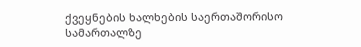ქვეყნების ხალხების საერთაშორისო სამართალზე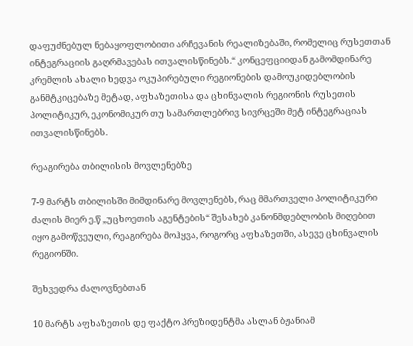დაფუძნებულ ნებაყოფლობითი არჩევანის რეალიზებაში, რომელიც რუსეთთან ინტეგრაციის გაღრმავებას ითვალისწინებს.“ კონცეფციიდან გამომდინარე კრემლის ახალი ხედვა ოკუპირებული რეგიონების დამოუკიდებლობის განმტკიცებაზე მეტად, აფხაზეთისა და ცხინვალის რეგიონის რუსეთის პოლიტიკურ, ეკონომიკურ თუ სამართლებრივ სივრცეში მეტ ინტეგრაციას ითვალისწინებს.

რეაგირება თბილისის მოვლენებზე

7-9 მარტს თბილისში მიმდინარე მოვლენებს, რაც მმართველი პოლიტიკური ძალის მიერ ე.წ „უცხოეთის აგენტების“ შესახებ კანონმდებლობის მიღებით იყო გამოწვეული, რეაგირება მოჰყვა, როგორც აფხაზეთში, ასევე ცხინვალის რეგიონში.

შეხვედრა ძალოვნებთან

10 მარტს აფხაზეთის დე ფაქტო პრეზიდენტმა ასლან ბჟანიამ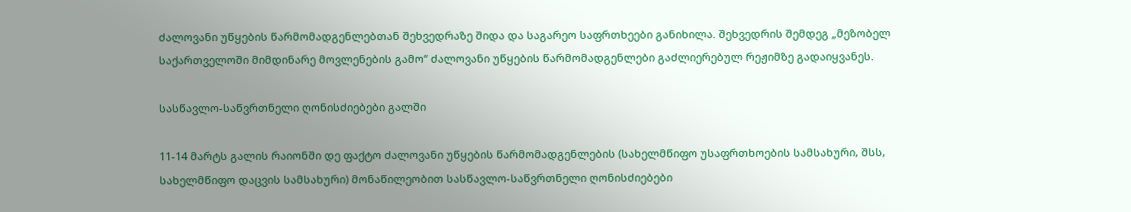ძალოვანი უწყების წარმომადგენლებთან შეხვედრაზე შიდა და საგარეო საფრთხეები განიხილა. შეხვედრის შემდეგ „მეზობელ საქართველოში მიმდინარე მოვლენების გამო“ ძალოვანი უწყების წარმომადგენლები გაძლიერებულ რეჟიმზე გადაიყვანეს.

სასწავლო-საწვრთნელი ღონისძიებები გალში

11-14 მარტს გალის რაიონში დე ფაქტო ძალოვანი უწყების წარმომადგენლების (სახელმწიფო უსაფრთხოების სამსახური, შსს, სახელმწიფო დაცვის სამსახური) მონაწილეობით სასწავლო-საწვრთნელი ღონისძიებები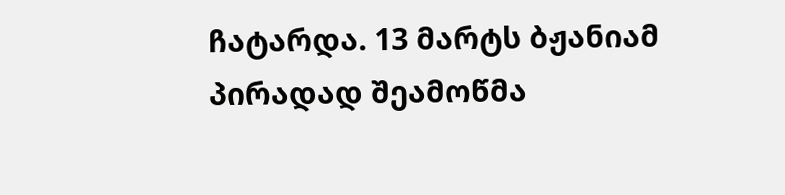ჩატარდა. 13 მარტს ბჟანიამ პირადად შეამოწმა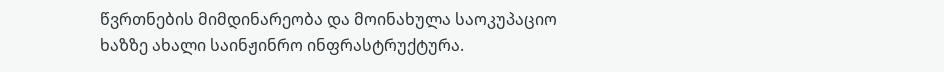წვრთნების მიმდინარეობა და მოინახულა საოკუპაციო ხაზზე ახალი საინჟინრო ინფრასტრუქტურა.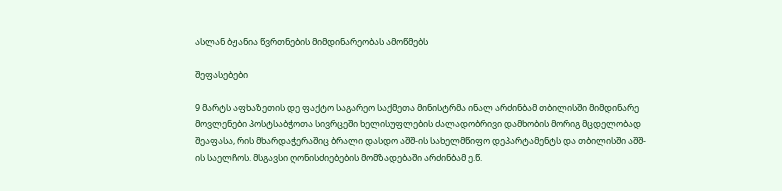ასლან ბჟანია წვრთნების მიმდინარეობას ამოწმებს

შეფასებები

9 მარტს აფხაზეთის დე ფაქტო საგარეო საქმეთა მინისტრმა ინალ არძინბამ თბილისში მიმდინარე მოვლენები პოსტსაბჭოთა სივრცეში ხელისუფლების ძალადობრივი დამხობის მორიგ მცდელობად შეაფასა, რის მხარდაჭერაშიც ბრალი დასდო აშშ-ის სახელმწიფო დეპარტამენტს და თბილისში აშშ-ის საელჩოს. მსგავსი ღონისძიებების მომზადებაში არძინბამ ე.წ.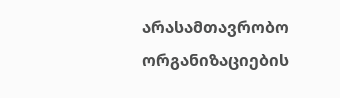არასამთავრობო ორგანიზაციების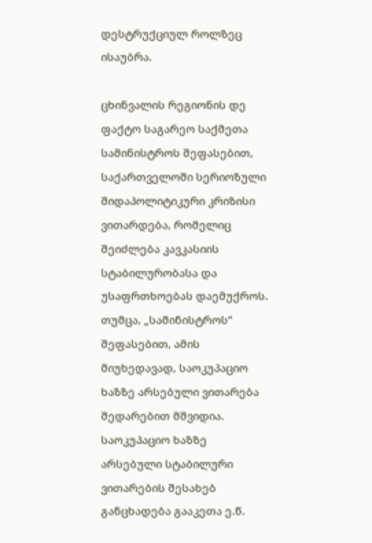დესტრუქციულ როლზეც ისაუბრა.

ცხინვალის რეგიონის დე ფაქტო საგარეო საქმეთა სამინისტროს შეფასებით, საქართველოში სერიოზული შიდაპოლიტიკური კრიზისი ვითარდება, რომელიც შეიძლება კავკასიის სტაბილურობასა და უსაფრთხოებას დაემუქროს. თუმცა, „სამინისტროს“ შეფასებით, ამის მიუხედავად, საოკუპაციო ხაზზე არსებული ვითარება შედარებით მშვიდია. საოკუპაციო ხაზზე არსებული სტაბილური ვითარების შესახებ განცხადება გააკეთა ე.წ.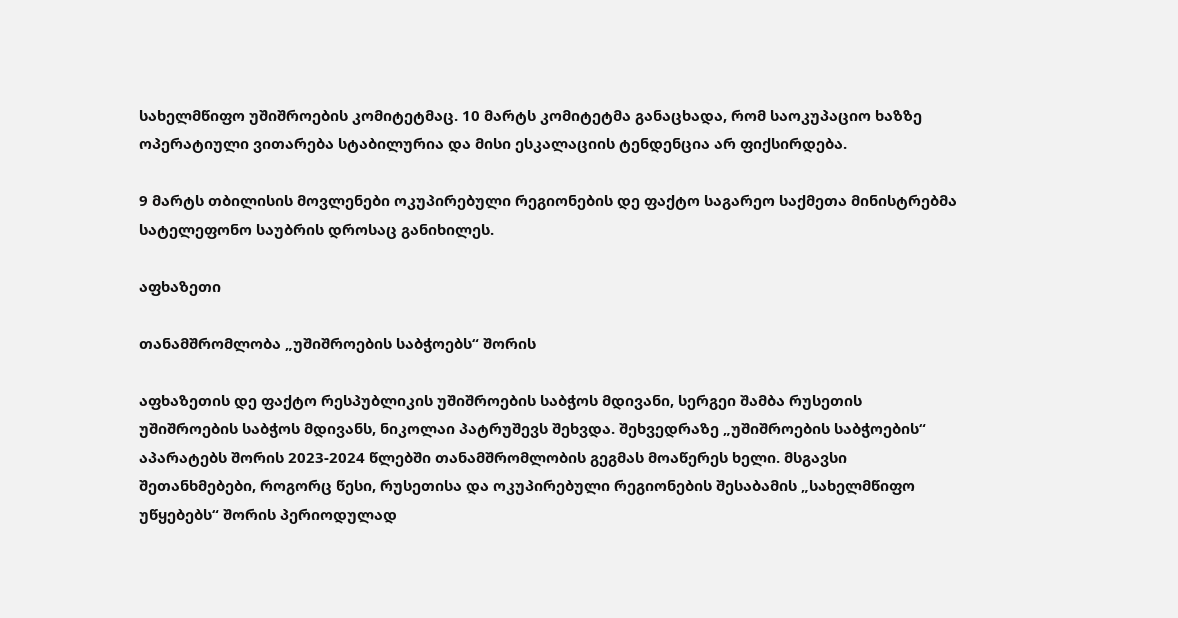სახელმწიფო უშიშროების კომიტეტმაც. 10 მარტს კომიტეტმა განაცხადა, რომ საოკუპაციო ხაზზე ოპერატიული ვითარება სტაბილურია და მისი ესკალაციის ტენდენცია არ ფიქსირდება.

9 მარტს თბილისის მოვლენები ოკუპირებული რეგიონების დე ფაქტო საგარეო საქმეთა მინისტრებმა სატელეფონო საუბრის დროსაც განიხილეს.

აფხაზეთი

თანამშრომლობა „უშიშროების საბჭოებს“ შორის

აფხაზეთის დე ფაქტო რესპუბლიკის უშიშროების საბჭოს მდივანი, სერგეი შამბა რუსეთის უშიშროების საბჭოს მდივანს, ნიკოლაი პატრუშევს შეხვდა. შეხვედრაზე „უშიშროების საბჭოების“ აპარატებს შორის 2023-2024 წლებში თანამშრომლობის გეგმას მოაწერეს ხელი. მსგავსი შეთანხმებები, როგორც წესი, რუსეთისა და ოკუპირებული რეგიონების შესაბამის „სახელმწიფო უწყებებს“ შორის პერიოდულად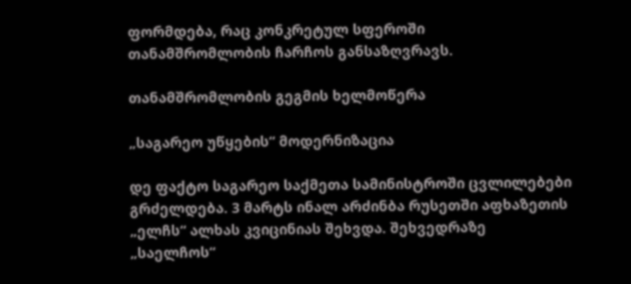ფორმდება, რაც კონკრეტულ სფეროში თანამშრომლობის ჩარჩოს განსაზღვრავს.

თანამშრომლობის გეგმის ხელმოწერა

„საგარეო უწყების“ მოდერნიზაცია

დე ფაქტო საგარეო საქმეთა სამინისტროში ცვლილებები გრძელდება. 3 მარტს ინალ არძინბა რუსეთში აფხაზეთის „ელჩს“ ალხას კვიცინიას შეხვდა. შეხვედრაზე „საელჩოს“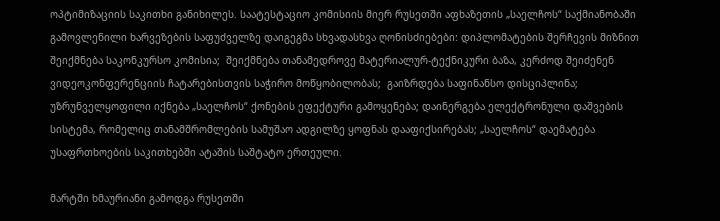ოპტიმიზაციის საკითხი განიხილეს. საატესტაციო კომისიის მიერ რუსეთში აფხაზეთის „საელჩოს“ საქმიანობაში გამოვლენილი ხარვეზების საფუძველზე დაიგეგმა სხვადასხვა ღონისძიებები: დიპლომატების შერჩევის მიზნით შეიქმნება საკონკურსო კომისია;  შეიქმნება თანამედროვე მატერიალურ-ტექნიკური ბაზა, კერძოდ შეიძენენ ვიდეოკონფერენციის ჩატარებისთვის საჭირო მოწყობილობას;  გაიზრდება საფინანსო დისციპლინა; უზრუნველყოფილი იქნება „საელჩოს“ ქონების ეფექტური გამოყენება; დაინერგება ელექტრონული დაშვების სისტემა, რომელიც თანამშრომლების სამუშაო ადგილზე ყოფნას დააფიქსირებას; „საელჩოს“ დაემატება უსაფრთხოების საკითხებში ატაშის საშტატო ერთეული.

მარტში ხმაურიანი გამოდგა რუსეთში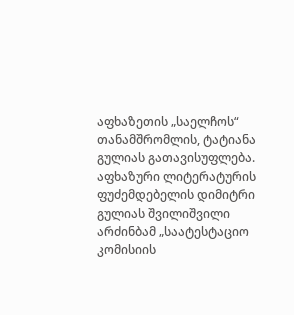აფხაზეთის „საელჩოს“ თანამშრომლის, ტატიანა გულიას გათავისუფლება. აფხაზური ლიტერატურის ფუძემდებელის დიმიტრი გულიას შვილიშვილი არძინბამ „საატესტაციო კომისიის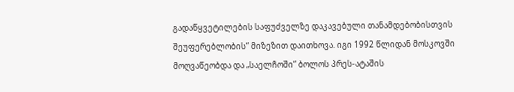გადაწყვეტილების საფუძველზე დაკავებული თანამდებობისთვის შეუფერებლობის“ მიზეზით დაითხოვა. იგი 1992 წლიდან მოსკოვში მოღვაწეობდა და „საელჩოში“ ბოლოს პრეს-ატაშის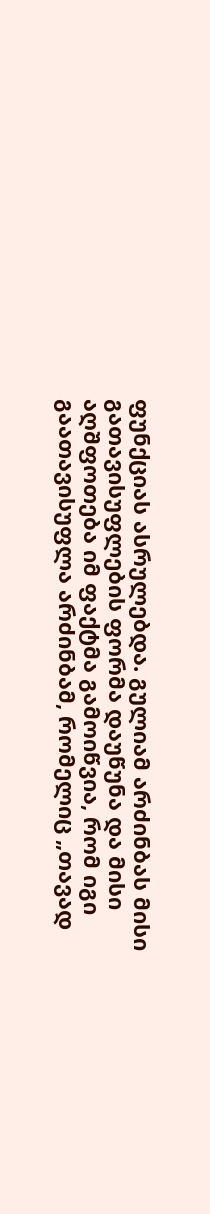ფუნქციას ასრულებდა. გულიამ არძინბას მისი გათავისუფლების ფორმა დაუწუნა და მისი აღშფოთება იმ ფაქტმა გამოიწვია, რომ იგი გაათავისუფლა არძინბამ, რომელიც „თავად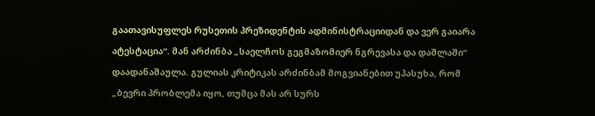გაათავისუფლეს რუსეთის პრეზიდენტის ადმინისტრაციიდან და ვერ გაიარა ატესტაცია“. მან არძინბა „საელჩოს გეგმაზომიერ ნგრევასა და დაშლაში“ დაადანაშაულა. გულიას კრიტიკას არძინბამ მოგვიანებით უპასუხა, რომ „ბევრი პრობლემა იყო, თუმცა მას არ სურს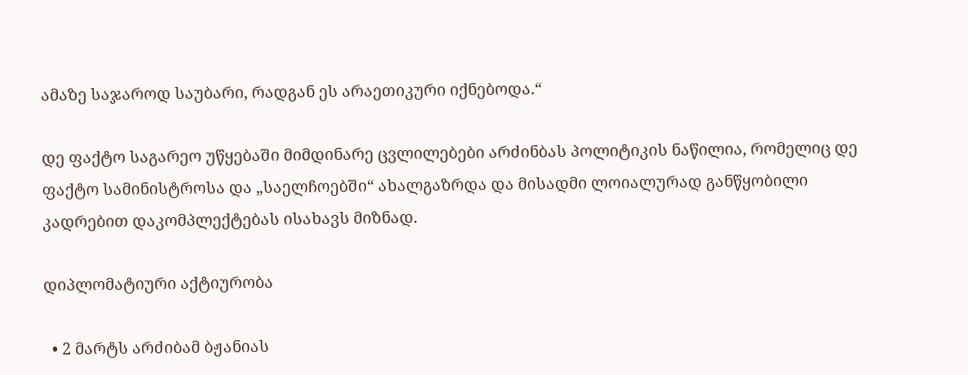ამაზე საჯაროდ საუბარი, რადგან ეს არაეთიკური იქნებოდა.“

დე ფაქტო საგარეო უწყებაში მიმდინარე ცვლილებები არძინბას პოლიტიკის ნაწილია, რომელიც დე ფაქტო სამინისტროსა და „საელჩოებში“ ახალგაზრდა და მისადმი ლოიალურად განწყობილი კადრებით დაკომპლექტებას ისახავს მიზნად.

დიპლომატიური აქტიურობა

  • 2 მარტს არძიბამ ბჟანიას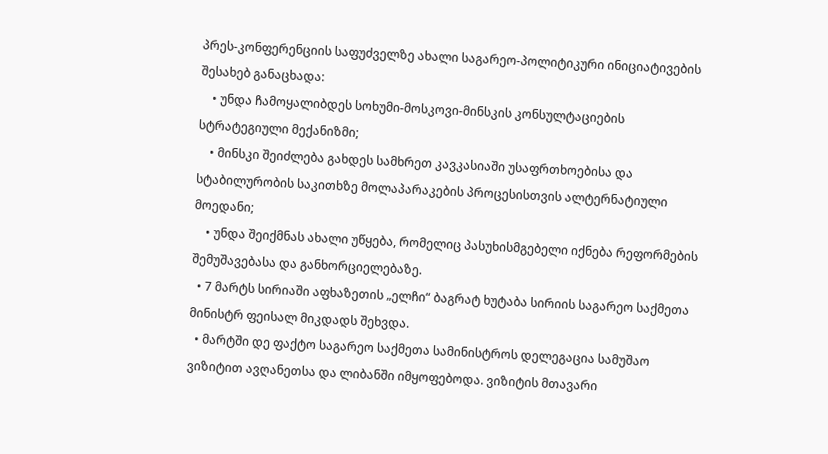პრეს-კონფერენციის საფუძველზე ახალი საგარეო-პოლიტიკური ინიციატივების შესახებ განაცხადა:
    • უნდა ჩამოყალიბდეს სოხუმი-მოსკოვი-მინსკის კონსულტაციების სტრატეგიული მექანიზმი;
    • მინსკი შეიძლება გახდეს სამხრეთ კავკასიაში უსაფრთხოებისა და სტაბილურობის საკითხზე მოლაპარაკების პროცესისთვის ალტერნატიული მოედანი;
    • უნდა შეიქმნას ახალი უწყება, რომელიც პასუხისმგებელი იქნება რეფორმების შემუშავებასა და განხორციელებაზე.
  • 7 მარტს სირიაში აფხაზეთის „ელჩი“ ბაგრატ ხუტაბა სირიის საგარეო საქმეთა მინისტრ ფეისალ მიკდადს შეხვდა.
  • მარტში დე ფაქტო საგარეო საქმეთა სამინისტროს დელეგაცია სამუშაო ვიზიტით ავღანეთსა და ლიბანში იმყოფებოდა. ვიზიტის მთავარი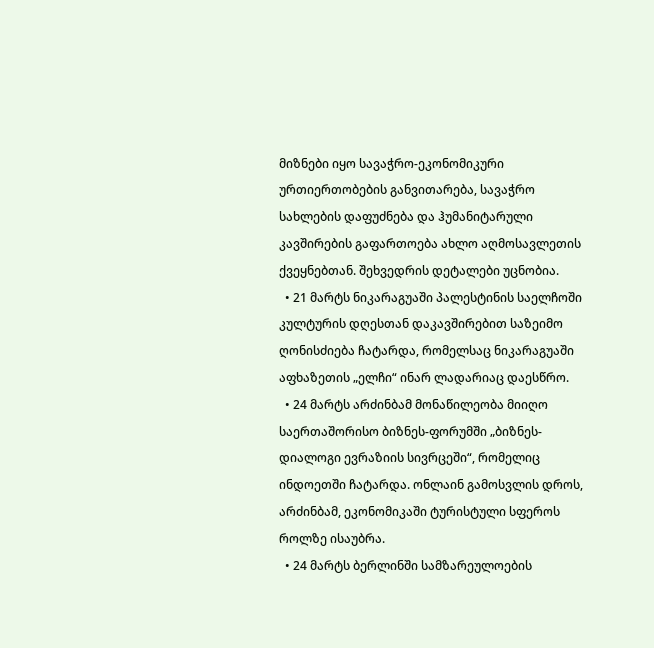მიზნები იყო სავაჭრო-ეკონომიკური ურთიერთობების განვითარება, სავაჭრო სახლების დაფუძნება და ჰუმანიტარული კავშირების გაფართოება ახლო აღმოსავლეთის ქვეყნებთან. შეხვედრის დეტალები უცნობია.
  • 21 მარტს ნიკარაგუაში პალესტინის საელჩოში კულტურის დღესთან დაკავშირებით საზეიმო ღონისძიება ჩატარდა, რომელსაც ნიკარაგუაში აფხაზეთის „ელჩი“ ინარ ლადარიაც დაესწრო.
  • 24 მარტს არძინბამ მონაწილეობა მიიღო საერთაშორისო ბიზნეს-ფორუმში „ბიზნეს-დიალოგი ევრაზიის სივრცეში“, რომელიც ინდოეთში ჩატარდა. ონლაინ გამოსვლის დროს, არძინბამ, ეკონომიკაში ტურისტული სფეროს როლზე ისაუბრა.
  • 24 მარტს ბერლინში სამზარეულოების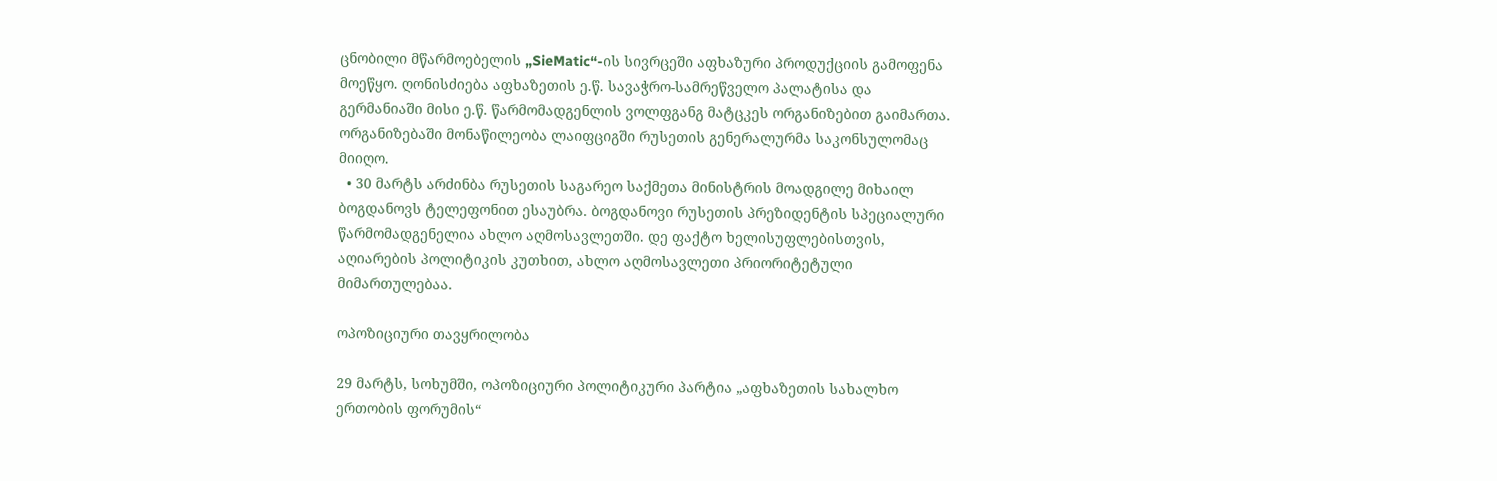ცნობილი მწარმოებელის „SieMatic“-ის სივრცეში აფხაზური პროდუქციის გამოფენა მოეწყო. ღონისძიება აფხაზეთის ე.წ. სავაჭრო-სამრეწველო პალატისა და გერმანიაში მისი ე.წ. წარმომადგენლის ვოლფგანგ მატცკეს ორგანიზებით გაიმართა. ორგანიზებაში მონაწილეობა ლაიფციგში რუსეთის გენერალურმა საკონსულომაც მიიღო.
  • 30 მარტს არძინბა რუსეთის საგარეო საქმეთა მინისტრის მოადგილე მიხაილ ბოგდანოვს ტელეფონით ესაუბრა. ბოგდანოვი რუსეთის პრეზიდენტის სპეციალური წარმომადგენელია ახლო აღმოსავლეთში. დე ფაქტო ხელისუფლებისთვის, აღიარების პოლიტიკის კუთხით, ახლო აღმოსავლეთი პრიორიტეტული მიმართულებაა.

ოპოზიციური თავყრილობა

29 მარტს, სოხუმში, ოპოზიციური პოლიტიკური პარტია „აფხაზეთის სახალხო ერთობის ფორუმის“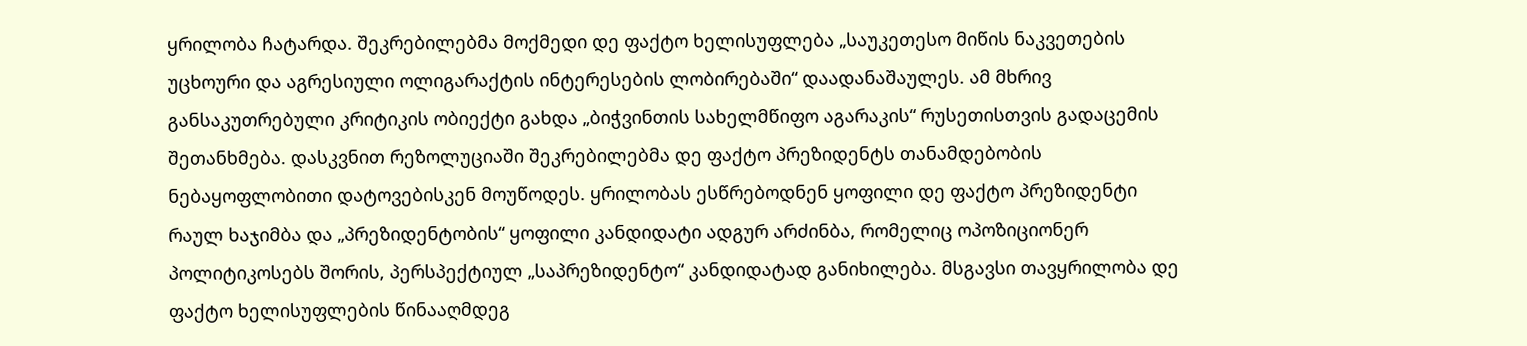ყრილობა ჩატარდა. შეკრებილებმა მოქმედი დე ფაქტო ხელისუფლება „საუკეთესო მიწის ნაკვეთების უცხოური და აგრესიული ოლიგარაქტის ინტერესების ლობირებაში“ დაადანაშაულეს. ამ მხრივ განსაკუთრებული კრიტიკის ობიექტი გახდა „ბიჭვინთის სახელმწიფო აგარაკის“ რუსეთისთვის გადაცემის შეთანხმება. დასკვნით რეზოლუციაში შეკრებილებმა დე ფაქტო პრეზიდენტს თანამდებობის ნებაყოფლობითი დატოვებისკენ მოუწოდეს. ყრილობას ესწრებოდნენ ყოფილი დე ფაქტო პრეზიდენტი რაულ ხაჯიმბა და „პრეზიდენტობის“ ყოფილი კანდიდატი ადგურ არძინბა, რომელიც ოპოზიციონერ პოლიტიკოსებს შორის, პერსპექტიულ „საპრეზიდენტო“ კანდიდატად განიხილება. მსგავსი თავყრილობა დე ფაქტო ხელისუფლების წინააღმდეგ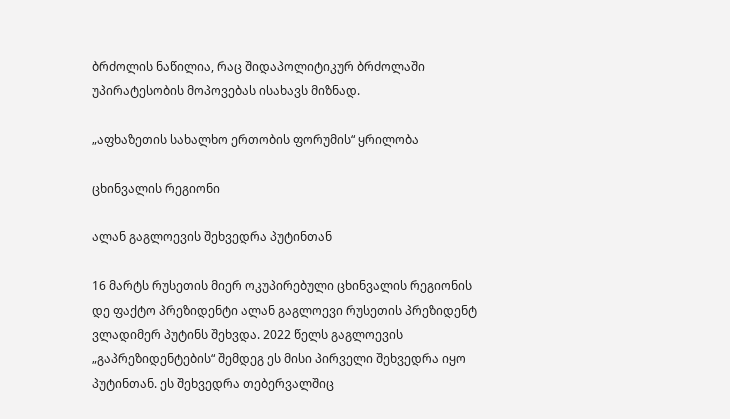ბრძოლის ნაწილია, რაც შიდაპოლიტიკურ ბრძოლაში უპირატესობის მოპოვებას ისახავს მიზნად.

„აფხაზეთის სახალხო ერთობის ფორუმის“ ყრილობა

ცხინვალის რეგიონი

ალან გაგლოევის შეხვედრა პუტინთან

16 მარტს რუსეთის მიერ ოკუპირებული ცხინვალის რეგიონის დე ფაქტო პრეზიდენტი ალან გაგლოევი რუსეთის პრეზიდენტ ვლადიმერ პუტინს შეხვდა. 2022 წელს გაგლოევის „გაპრეზიდენტების“ შემდეგ ეს მისი პირველი შეხვედრა იყო პუტინთან. ეს შეხვედრა თებერვალშიც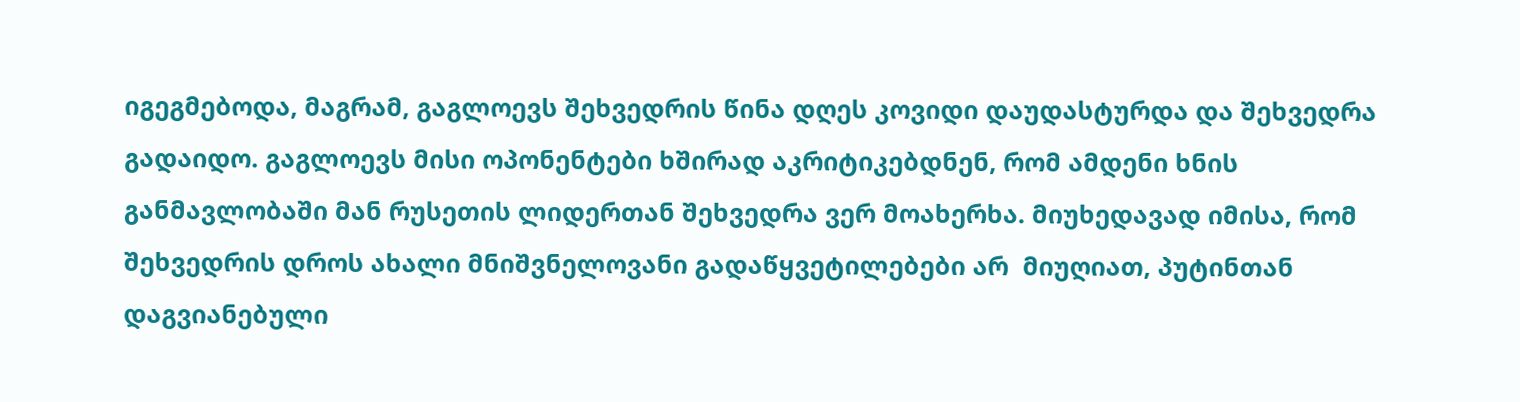იგეგმებოდა, მაგრამ, გაგლოევს შეხვედრის წინა დღეს კოვიდი დაუდასტურდა და შეხვედრა გადაიდო. გაგლოევს მისი ოპონენტები ხშირად აკრიტიკებდნენ, რომ ამდენი ხნის განმავლობაში მან რუსეთის ლიდერთან შეხვედრა ვერ მოახერხა. მიუხედავად იმისა, რომ შეხვედრის დროს ახალი მნიშვნელოვანი გადაწყვეტილებები არ  მიუღიათ, პუტინთან დაგვიანებული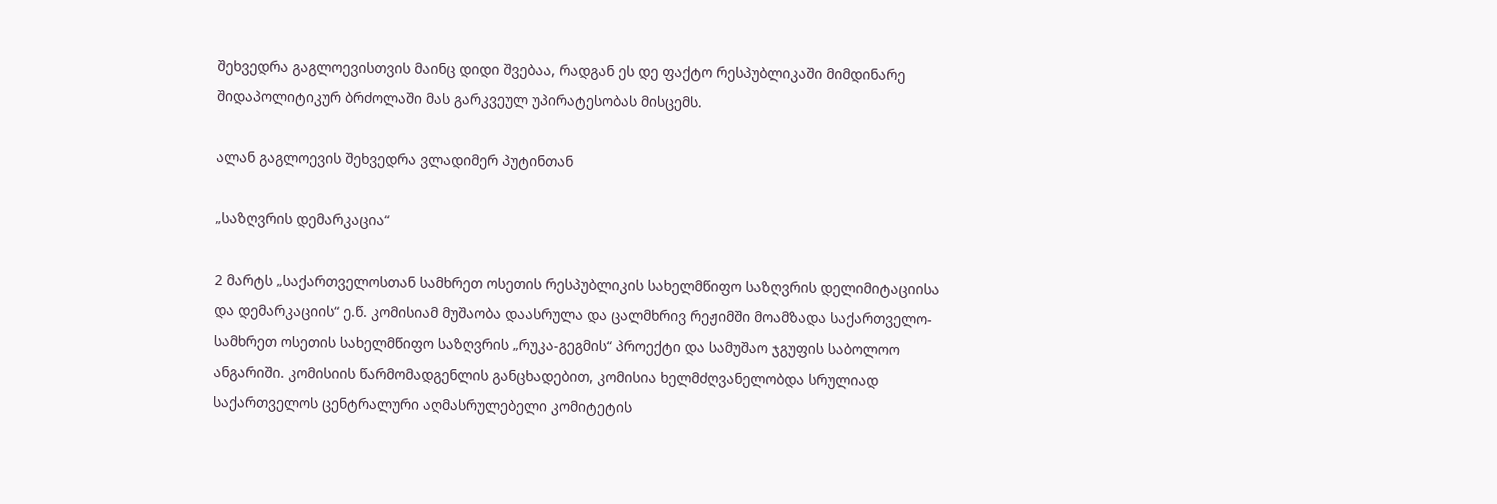შეხვედრა გაგლოევისთვის მაინც დიდი შვებაა, რადგან ეს დე ფაქტო რესპუბლიკაში მიმდინარე შიდაპოლიტიკურ ბრძოლაში მას გარკვეულ უპირატესობას მისცემს.

ალან გაგლოევის შეხვედრა ვლადიმერ პუტინთან

„საზღვრის დემარკაცია“

2 მარტს „საქართველოსთან სამხრეთ ოსეთის რესპუბლიკის სახელმწიფო საზღვრის დელიმიტაციისა და დემარკაციის“ ე.წ. კომისიამ მუშაობა დაასრულა და ცალმხრივ რეჟიმში მოამზადა საქართველო-სამხრეთ ოსეთის სახელმწიფო საზღვრის „რუკა-გეგმის“ პროექტი და სამუშაო ჯგუფის საბოლოო ანგარიში. კომისიის წარმომადგენლის განცხადებით, კომისია ხელმძღვანელობდა სრულიად საქართველოს ცენტრალური აღმასრულებელი კომიტეტის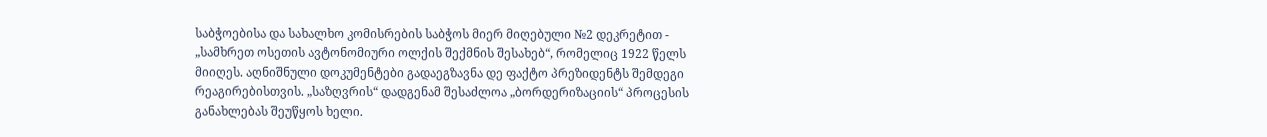საბჭოებისა და სახალხო კომისრების საბჭოს მიერ მიღებული №2 დეკრეტით - „სამხრეთ ოსეთის ავტონომიური ოლქის შექმნის შესახებ“, რომელიც 1922 წელს მიიღეს. აღნიშნული დოკუმენტები გადაეგზავნა დე ფაქტო პრეზიდენტს შემდეგი რეაგირებისთვის. „საზღვრის“ დადგენამ შესაძლოა „ბორდერიზაციის“ პროცესის განახლებას შეუწყოს ხელი.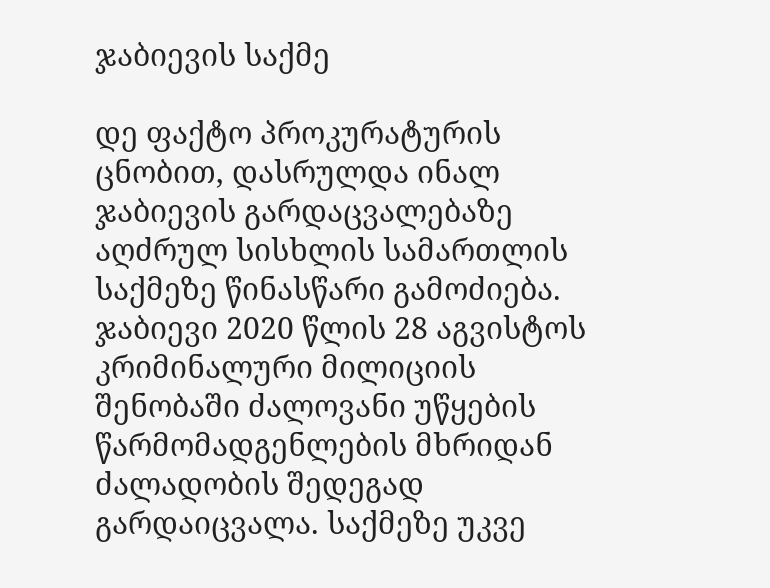ჯაბიევის საქმე

დე ფაქტო პროკურატურის ცნობით, დასრულდა ინალ ჯაბიევის გარდაცვალებაზე აღძრულ სისხლის სამართლის საქმეზე წინასწარი გამოძიება. ჯაბიევი 2020 წლის 28 აგვისტოს კრიმინალური მილიციის შენობაში ძალოვანი უწყების წარმომადგენლების მხრიდან ძალადობის შედეგად გარდაიცვალა. საქმეზე უკვე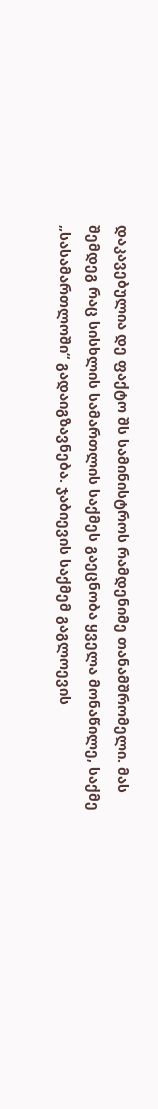დაკავებულია დე ფაქტო შს სამინისტროს რამდენიმე თანამშრომელი. მას შემდეგ რაც სისხლის სამართლის საქმეს გაეცნობა ყველა მონაწილე, საქმე „სასამართლოში“ გადაიგზავნება. ჯაბიევის საქმემ გაგლოევის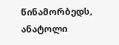წინამორბედს, ანატოლი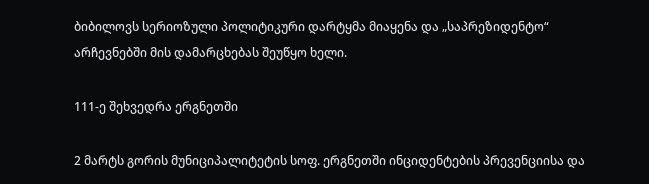ბიბილოვს სერიოზული პოლიტიკური დარტყმა მიაყენა და „საპრეზიდენტო“ არჩევნებში მის დამარცხებას შეუწყო ხელი.

111-ე შეხვედრა ერგნეთში

2 მარტს გორის მუნიციპალიტეტის სოფ. ერგნეთში ინციდენტების პრევენციისა და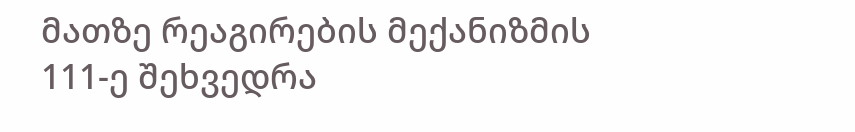მათზე რეაგირების მექანიზმის 111-ე შეხვედრა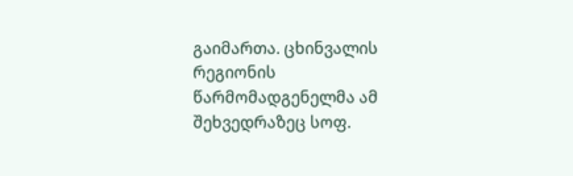გაიმართა. ცხინვალის რეგიონის წარმომადგენელმა ამ შეხვედრაზეც სოფ.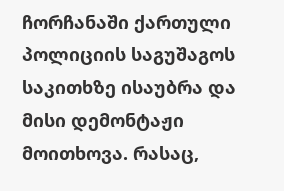ჩორჩანაში ქართული პოლიციის საგუშაგოს საკითხზე ისაუბრა და მისი დემონტაჟი მოითხოვა. რასაც,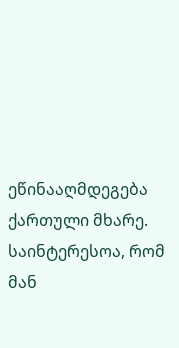ეწინააღმდეგება ქართული მხარე. საინტერესოა, რომ მან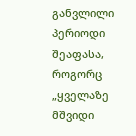განვლილი პერიოდი შეაფასა, როგორც „ყველაზე მშვიდი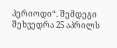პერიოდი“. შემდეგი შეხვედრა 25 აპრილს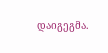დაიგეგმა.